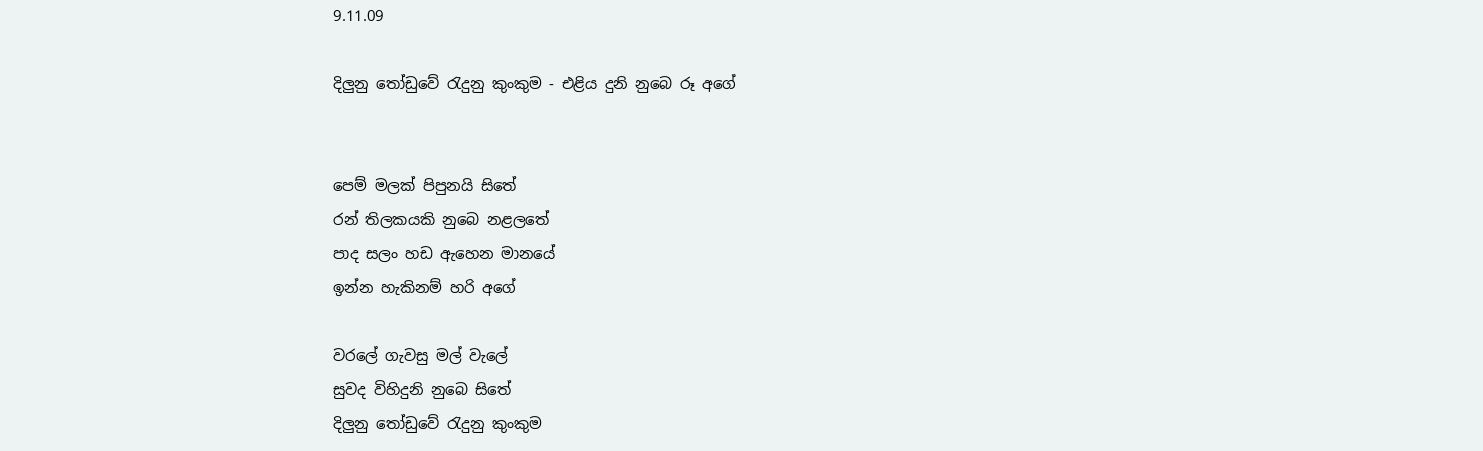9.11.09

දිලුනු තෝඩුවේ රැදුනු කුංකුම - එළිය දුනි නුබෙ රූ අගේ


පෙම් මලක් පිපුනයි සිතේ
රන් තිලකයකි නුබෙ නළලතේ
පාද සලං හඩ ඇහෙන මානයේ
ඉන්න හැකිනම් හරි අගේ

වරලේ ගැවසු මල් වැලේ
සුවද විහිදුනි නුබෙ සිතේ
දිලුනු තෝඩුවේ රැදුනු කුංකුම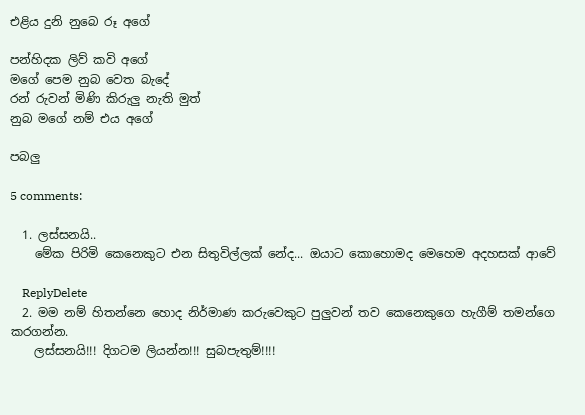එළිය දුනි නුබෙ රූ අගේ

පන්හිදක ලිව් කවි අගේ
මගේ පෙම නුබ වෙත බැදේ
රන් රුවන් මිණි කිරුලු නැති මුත්
නුබ මගේ නම් එය අගේ

පබලු

5 comments:

  1. ලස්සනයි..
    මේක පිරිමි කෙනෙකුට එන සිතුවිල්ලක් නේද... ඔයාට කොහොමද මෙහෙම අදහසක් ආවේ

    ReplyDelete
  2. මම නම් හිතන්නෙ හොද නිර්මාණ කරුවෙකුට පුලුවන් තව කෙනෙකුගෙ හැගීම් තමන්ගෙ කරගන්න.
    ලස්සනයි!!! දිගටම ලියන්න!!! සුබපැතුම්!!!!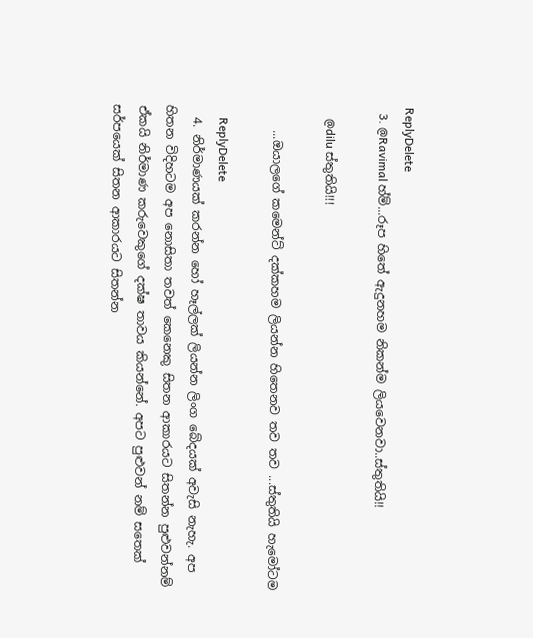ReplyDelete
  3. @Ravimal හ්ම්...රූප හිතේ ඇදුනහම නිකන්ම ලියවෙනවා..ස්තුතියි!!

    @dilu ස්තුතියි!!!

    ...ඔයාලගේ කමෙන්ට් දක්කහම ලියන්න හිතෙනව තව තව ...ස්තුතියි හැමෝටම

    ReplyDelete
  4. නිර්මාණයක් කරන්න හෝ හෑල්ලක් ලියන්න ලිංග බේදයක් අවැසි නැහැ. අප හිතන විදිහටම අප නොසිතා තවත් කෙනෙකු සිතන ආකාරයට සිතන්න පුළුවන්නම් ඒකයි නිර්මාණ කරුවෙකුගේ දක්ෂ තාවය කියන්නේ. අපට පුළුවන් නම් සතෙක් සර්පයෙක් සිතන ආකාරයට සිතන්න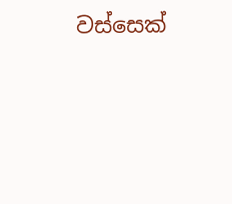වස්සෙක්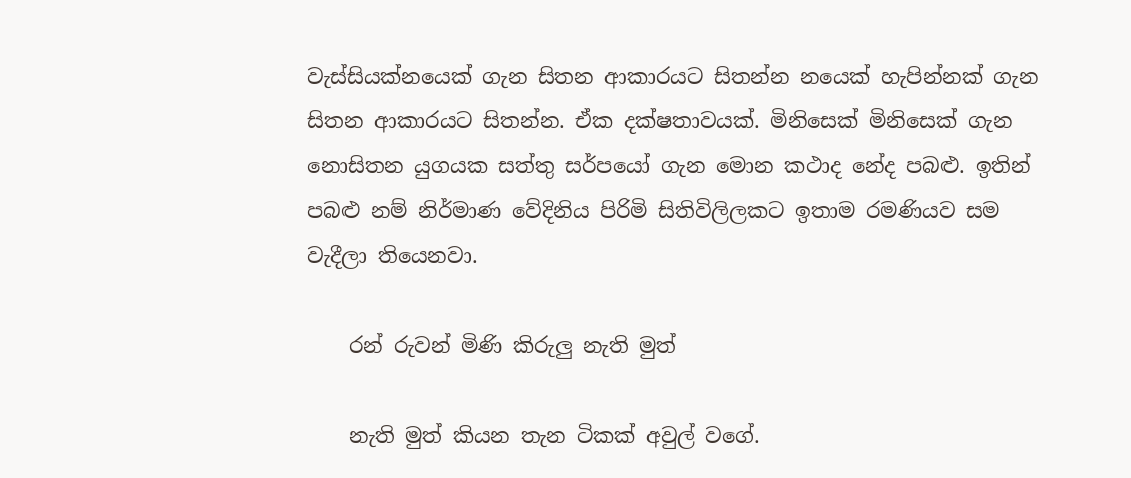වැස්සියක්නයෙක් ගැන සිතන ආකාරයට සිතන්න නයෙක් හැපින්නක් ගැන සිතන ආකාරයට සිතන්න. ඒක දක්ෂතාවයක්. මිනිසෙක් මිනිසෙක් ගැන නොසිතන යුගයක සත්තු සර්පයෝ ගැන මොන කථාද නේද පබළු. ඉතින් පබළු නම් නිර්මාණ වේදිනිය පිරිමි සිතිවිලිලකට ඉතාම රමණියව සම වැදීලා තියෙනවා.

    රන් රුවන් මිණි කිරුලු නැති මුත්

    නැති මුත් කියන තැන ටිකක් අවුල් වගේ.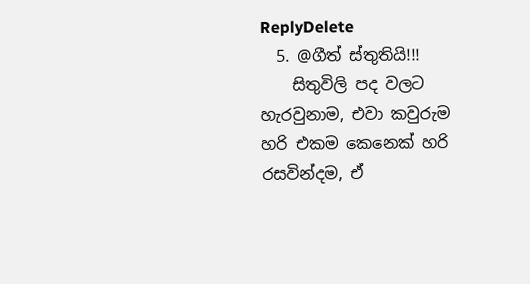ReplyDelete
  5. @ගීත් ස්තුතියි!!!
    සිතුවිලි පද වලට හැරවුනාම, එවා කවුරුම හරි එකම කෙනෙක් හරි රසවින්දම, ඒ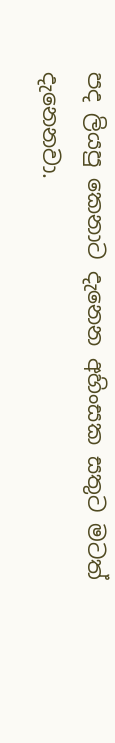පද ලියපු කෙනාට දැනෙන අහිංසක සතුට මටත් දැනෙනවා.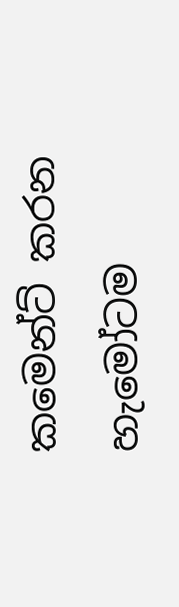කමෙන්ට් කරන හැමෝටම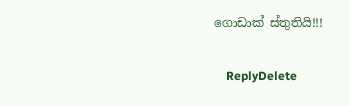ගොඩාක් ස්තුතියි!!!

    ReplyDelete